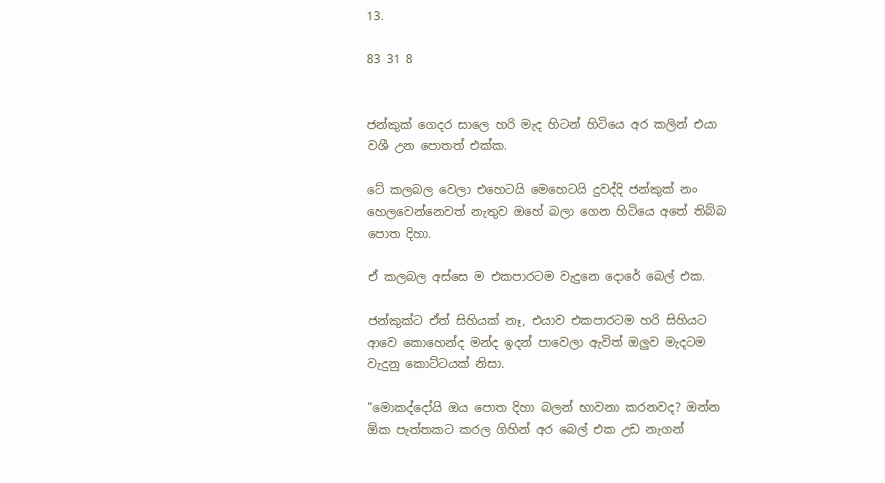13.

83 31 8


ජන්කුක් ගෙදර සාලෙ හරි මැද හිටන් හිටියෙ අර කලින් එයා වශී උන පොතත් එක්ක.

ටේ කලබල වෙලා එහෙටයි මෙහෙටයි දුවද්දි ජන්කුක් නං හෙලවෙන්නෙවත් නැතුව ඔහේ බලා ගෙන හිටියෙ අතේ තිබ්බ පොත දිහා.

ඒ කලබල අස්සෙ ම එකපාරටම වැදුනෙ දොරේ බෙල් එක.

ජන්කුක්ට ඒත් සිහියක් නෑ, එයාව එකපාරටම හරි සිහියට ආවෙ කොහෙන්ද මන්ද ඉදන් පාවෙලා ඇවිත් ඔලුව මැදටම වැදුනු කොට්ටයක් නිසා.

"මොකද්දෝයි ඔය පොත දිහා බලන් භාවනා කරනවද? ඔන්න ඕක පැත්තකට කරල ගිහින් අර බෙල් එක උඩ නැගන්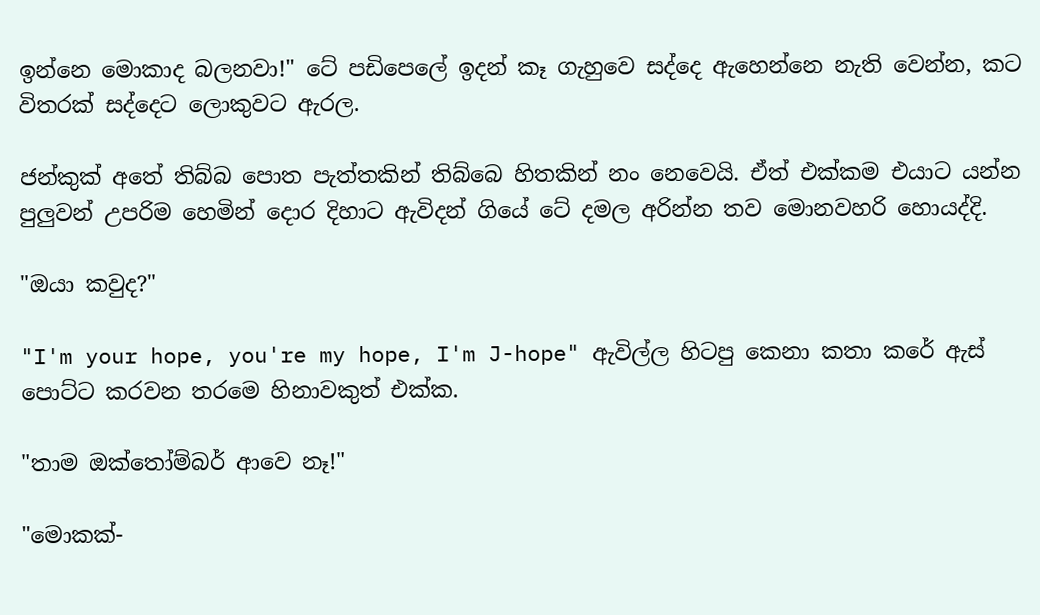ඉන්නෙ මොකාද බලනවා!" ටේ පඩිපෙලේ ඉදන් කෑ ගැහුවෙ සද්දෙ ඇහෙන්නෙ නැති වෙන්න, කට විතරක් සද්දෙට ලොකුවට ඇරල.

ජන්කුක් අතේ තිබ්බ පොත පැත්තකින් තිබ්බෙ හිතකින් නං නෙවෙයි. ඒත් එක්කම එයාට යන්න පුලුවන් උපරිම හෙමින් දොර දිහාට ඇවිදන් ගියේ ටේ දමල අරින්න තව මොනවහරි හොයද්දි.

"ඔයා කවුද?"

"I'm your hope, you're my hope, I'm J-hope" ඇවිල්ල හිටපු කෙනා කතා කරේ ඇස් පොට්ට කරවන තරමෙ හිනාවකුත් එක්ක.

"තාම ඔක්තෝම්බර් ආවෙ නෑ!"

"මොකක්-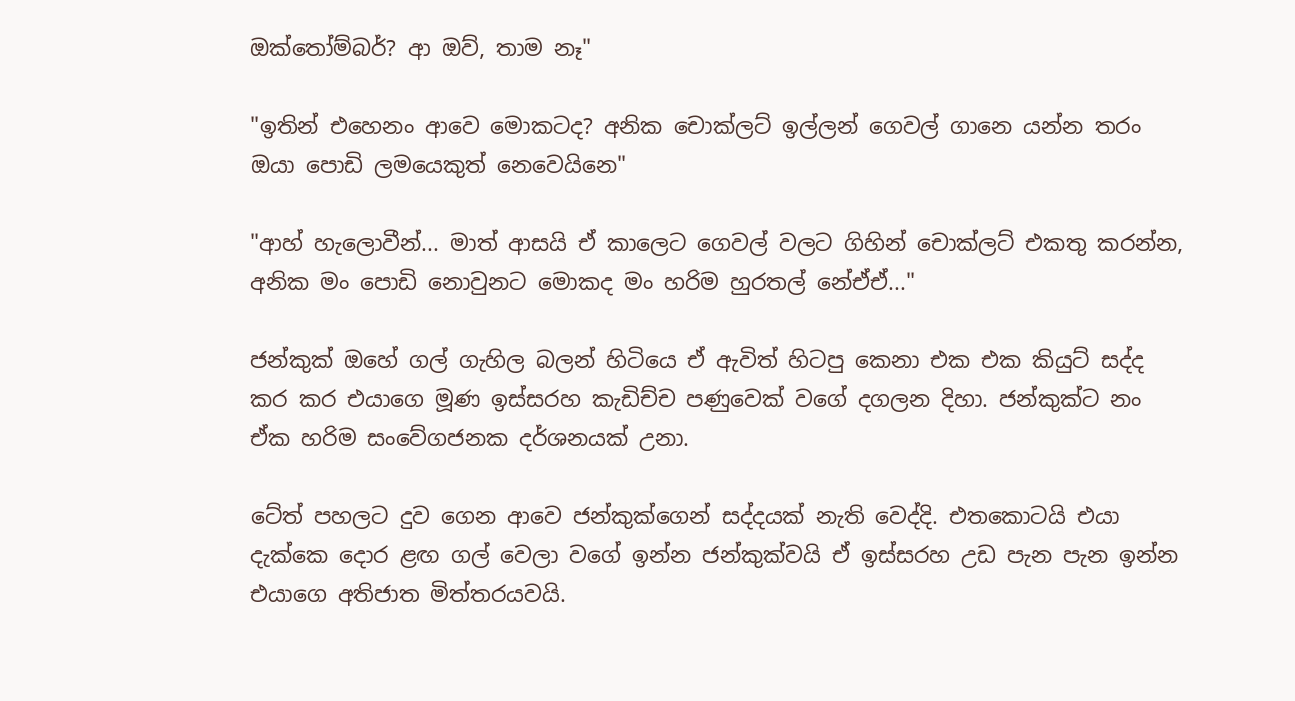ඔක්තෝම්බර්? ආ ඔව්, තාම නෑ"

"ඉතින් එහෙනං ආවෙ මොකටද? අනික චොක්ලට් ඉල්ලන් ගෙවල් ගානෙ යන්න තරං ඔයා පොඩි ලමයෙකුත් නෙවෙයිනෙ"

"ආහ් හැලොවීන්... මාත් ආසයි ඒ කාලෙට ගෙවල් වලට ගිහින් චොක්ලට් එකතු කරන්න, අනික මං පොඩි නොවුනට මොකද මං හරිම හුරතල් නේඒඒ..."

ජන්කුක් ඔහේ ගල් ගැහිල බලන් හිටියෙ ඒ ඇවිත් හිටපු කෙනා එක එක කියුට් සද්ද කර කර එයාගෙ මූණ ඉස්සරහ කැඩිච්ච පණුවෙක් වගේ දගලන දිහා. ජන්කුක්ට නං ඒක හරිම සංවේගජනක දර්ශනයක් උනා.

ටේත් පහලට දුව ගෙන ආවෙ ජන්කුක්ගෙන් සද්දයක් නැති වෙද්දි. එතකොටයි එයා දැක්කෙ දොර ළඟ ගල් වෙලා වගේ ඉන්න ජන්කුක්වයි ඒ ඉස්සරහ උඩ පැන පැන ඉන්න එයාගෙ අතිජාත මිත්තරයවයි.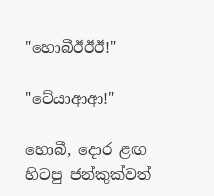"හොබීඊඊඊ!"

"ටේයාආආ!"

හොබී, දොර ළඟ හිටපු ජන්කුක්වත්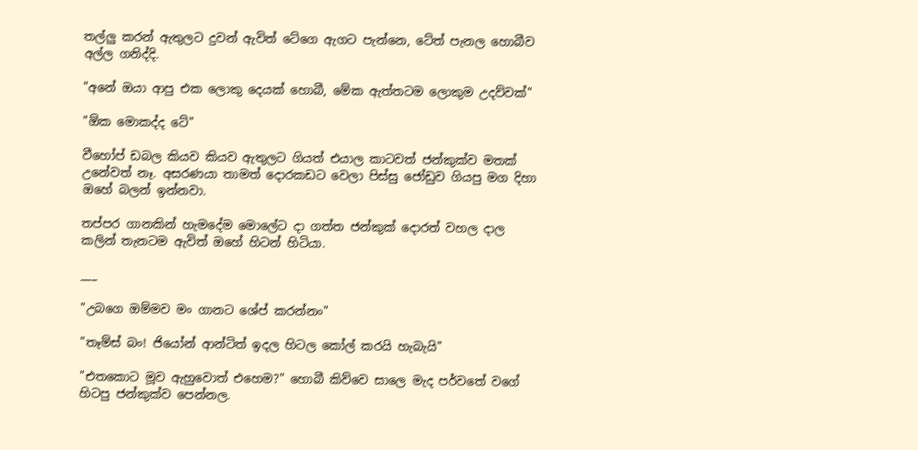තල්ලු කරන් ඇතුලට දුවන් ඇවිත් ටේගෙ ඇගට පැන්නෙ, ටේත් පැනල හොබීව අල්ල ගනිද්දි.

"අනේ ඔයා ආපු එක ලොකු දෙයක් හොබී, මේක ඇත්තටම ලොකුම උදව්වක්"

"ඕක මොකද්ද ටේ"

වීහෝප් ඩබල කියව කියව ඇතුලට ගියත් එයාල කාටවත් ජන්කුක්ව මතක් උනේවත් නෑ. අසරණයා තාමත් දොරකඩට වෙලා පිස්සු ජෝඩුව ගියපු මග දිහා ඔහේ බලන් ඉන්නවා.

තප්පර ගානකින් හැමදේම මොලේට දා ගත්ත ජන්කුක් දොරත් වහල දාල කලින් තැනටම ඇවිත් ඔහේ හිටන් හිටියා.

___

"උබගෙ ඔම්මව මං ගානට ශේප් කරන්නං"

"තෑම්ස් බං! ජියෝන් ආන්ටිත් ඉදල හිටල කෝල් කරයි හැබැයි"

"එතකොට මූව ඇහුවොත් එහෙම?" හොබී කිව්වෙ සාලෙ මැද පර්වතේ වගේ හිටපු ජන්කුක්ව පෙන්නල.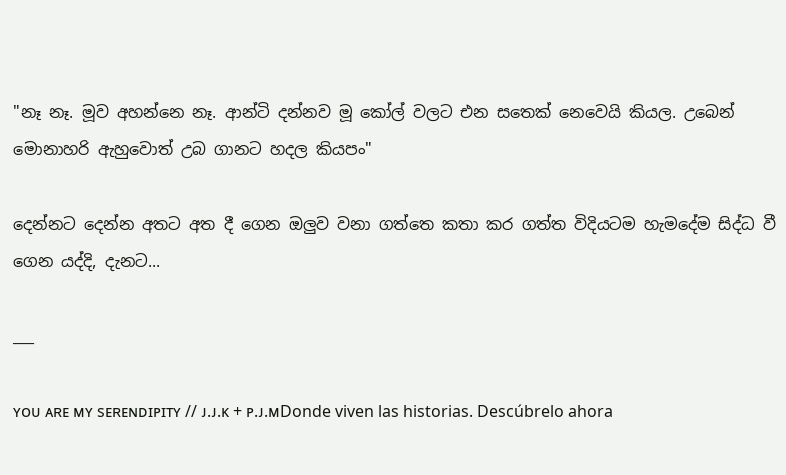"නෑ නෑ. මූව අහන්නෙ නෑ. ආන්ටි දන්නව මූ කෝල් වලට එන සතෙක් නෙවෙයි කියල. උබෙන් මොනාහරි ඇහුවොත් උබ ගානට හදල කියපං"

දෙන්නට දෙන්න අතට අත දී ගෙන ඔලුව වනා ගත්තෙ කතා කර ගත්ත විදියටම හැමදේම සිද්ධ වී ගෙන යද්දි, දැනට...

___

ʏᴏᴜ ᴀʀᴇ ᴍʏ sᴇʀᴇɴᴅɪᴘɪᴛʏ // ᴊ.ᴊ.ᴋ + ᴘ.ᴊ.ᴍDonde viven las historias. Descúbrelo ahora